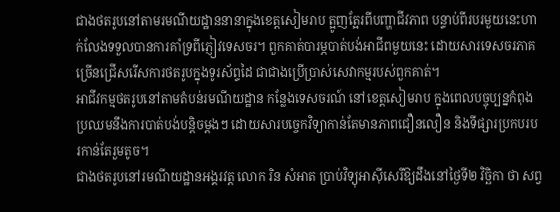ជាងថតរូបនៅតាមរមណីយដ្ឋាននានាក្នុងខេត្តសៀមរាប ត្អូញត្អែរពីបញ្ហាជីវភាព បន្ទាប់ពីរបរមួយនេះហាក់លែងទទួលបានការគាំទ្រពីភ្ញៀវទេសចរ។ ពួកគាត់បារម្ភបាត់បង់អាជីពមួយនេះ ដោយសារទេសចរភាគច្រើនជ្រើសរើសការថតរូបក្នុងទូរស័ព្ទដៃ ជាជាងប្រើប្រាស់សេវាកម្មរបស់ពួកគាត់។
អាជីវកម្មថតរូបនៅតាមតំបន់រមណីយដ្ឋាន កន្លែងទេសចរណ៍ នៅខេត្តសៀមរាប ក្នុងពេលបច្ចុប្បន្នកំពុងប្រឈមនឹងការបាត់បង់បន្តិចម្ដងៗ ដោយសារបច្ចេកវិទ្យាកាន់តែមានភាពជឿនលឿន និងទីផ្សារប្រកបរបរកាន់តែរួមតូច។
ជាងថតរូបនៅរមណីយដ្ឋានអង្គរវត្ត លោក រិន សំអាត ប្រាប់វិទ្យុអាស៊ីសេរីឱ្យដឹងនៅថ្ងៃទី២ វិច្ឆិកា ថា សព្វ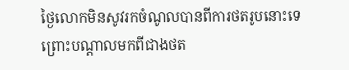ថ្ងៃលោកមិនសូវរកចំណូលបានពីការថតរូបនោះទេ ព្រោះបណ្ដាលមកពីជាងថត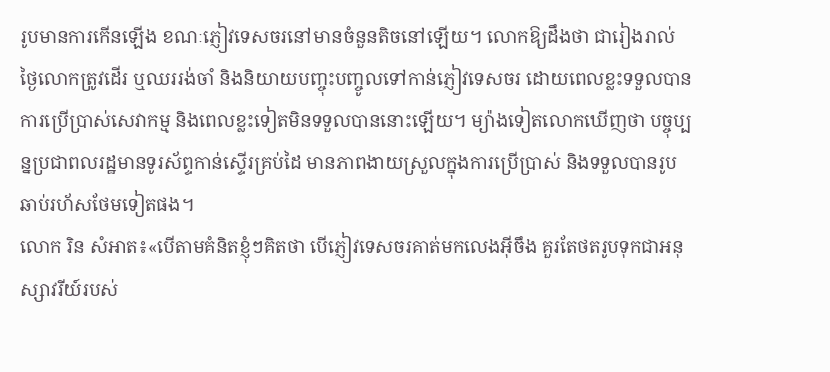រូបមានការកើនឡើង ខណៈភ្ញៀវទេសចរនៅមានចំនួនតិចនៅឡើយ។ លោកឱ្យដឹងថា ជារៀងរាល់ថ្ងៃលោកត្រូវដើរ ឬឈររង់ចាំ និងនិយាយបញ្ចុះបញ្ចូលទៅកាន់ភ្ញៀវទេសចរ ដោយពេលខ្លះទទួលបានការប្រើប្រាស់សេវាកម្ម និងពេលខ្លះទៀតមិនទទួលបាននោះឡើយ។ ម្យ៉ាងទៀតលោកឃើញថា បច្ចុប្បន្នប្រជាពលរដ្ឋមានទូរស័ព្ទកាន់ស្ទើរគ្រប់ដៃ មានភាពងាយស្រួលក្នុងការប្រើប្រាស់ និងទទួលបានរូបឆាប់រហ័សថែមទៀតផង។
លោក រិន សំអាត៖«បើតាមគំនិតខ្ញុំៗគិតថា បើភ្ញៀវទេសចរគាត់មកលេងអ៊ីចឹង គួរតែថតរូបទុកជាអនុស្សាវរីយ៍របស់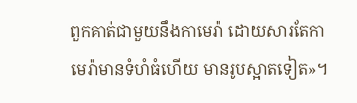ពួកគាត់ជាមួយនឹងកាមេរ៉ា ដោយសារតែកាមេរ៉ាមានទំហំធំហើយ មានរូបស្អាតទៀត»។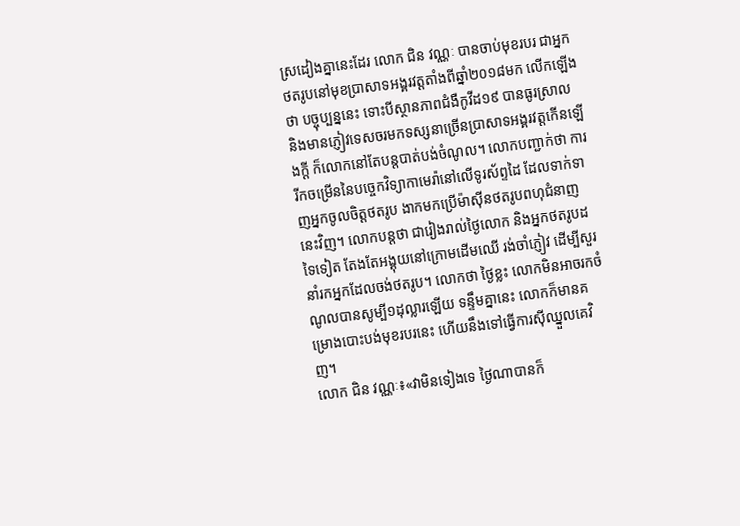ស្រដៀងគ្នានេះដែរ លោក ជិន វណ្ណៈ បានចាប់មុខរបរ ជាអ្នកថតរូបនៅមុខប្រាសាទអង្គរវត្តតាំងពីឆ្នាំ២០១៨មក លើកឡើងថា បច្ចុប្បន្ននេះ ទោះបីស្ថានភាពជំងឺកូវីដ១៩ បានធូរស្រាល និងមានភ្ញៀវទេសចរមកទស្សនាច្រើនប្រាសាទអង្គរវត្តកើនឡើងក្ដី ក៏លោកនៅតែបន្តបាត់បង់ចំណូល។ លោកបញ្ជាក់ថា ការរីកចម្រើននៃបច្ចេកវិទ្យាកាមេរ៉ានៅលើទូរស័ព្ទដៃ ដែលទាក់ទាញអ្នកចូលចិត្តថតរូប ងាកមកប្រើម៉ាស៊ីនថតរូបពហុជំនាញនេះវិញ។ លោកបន្តថា ជារៀងរាល់ថ្ងៃលោក និងអ្នកថតរូបដទៃទៀត តែងតែអង្គុយនៅក្រោមដើមឈើ រង់ចាំភ្ញៀវ ដើម្បីសួរនាំរកអ្នកដែលចង់ថតរូប។ លោកថា ថ្ងៃខ្លះ លោកមិនអាចរកចំណូលបានសូម្បី១ដុល្លារឡើយ ទន្ទឹមគ្នានេះ លោកក៏មានគម្រោងបោះបង់មុខរបរនេះ ហើយនឹងទៅធ្វើការស៊ីឈ្នួលគេវិញ។
លោក ជិន វណ្ណៈ៖«វាមិនទៀងទេ ថ្ងៃណាបានក៏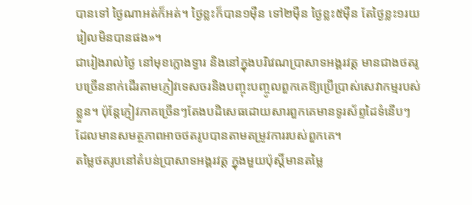បានទៅ ថ្ងៃណាអត់ក៏អត់។ ថ្ងៃខ្លះក៏បាន១ម៉ឺន ទៅ២ម៉ឺន ថ្ងៃខ្លះ៥ម៉ឺន តែថ្ងៃខ្លះ១រយរៀលមិនបានផង»។
ជារៀងរាល់ថ្ងៃ នៅមុខក្លោងទ្វារ និងនៅក្នុងបរិវេណប្រាសាទអង្គរវត្ត មានជាងថតរូបច្រើននាក់ដើរតាមភ្ញៀវទេសចរនិងបញ្ចុះបញ្ចូលពួកគេឱ្យប្រើប្រាស់សេវាកម្មរបស់ខ្លួន។ ប៉ុន្តែភ្ញៀវភាគច្រើនៗតែងបដិសេធដោយសារពួកគេមានទូរស័ព្ទដៃទំនើបៗ ដែលមានសមត្ថភាពអាចថតរូបបានតាមតម្រូវការរបស់ពួកគេ។
តម្លៃថតរូបនៅតំបន់ប្រាសាទអង្គរវត្ត ក្នុងមួយប៉ុស្តិ៍មានតម្លៃ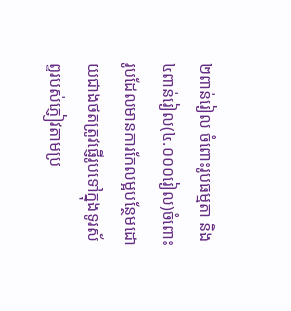២ពាន់រៀល ចំពោះរូបធម្មតា និង៤ពាន់រៀល(៤.០០០រៀល)ចំពោះរូបដែលមានការកែលម្អបន្ថែមដោយជាងថតត្រូវផ្ញើរូបទៅក្នុងទូរស័ព្ទរបស់ភ្ញៀវតាមប្រ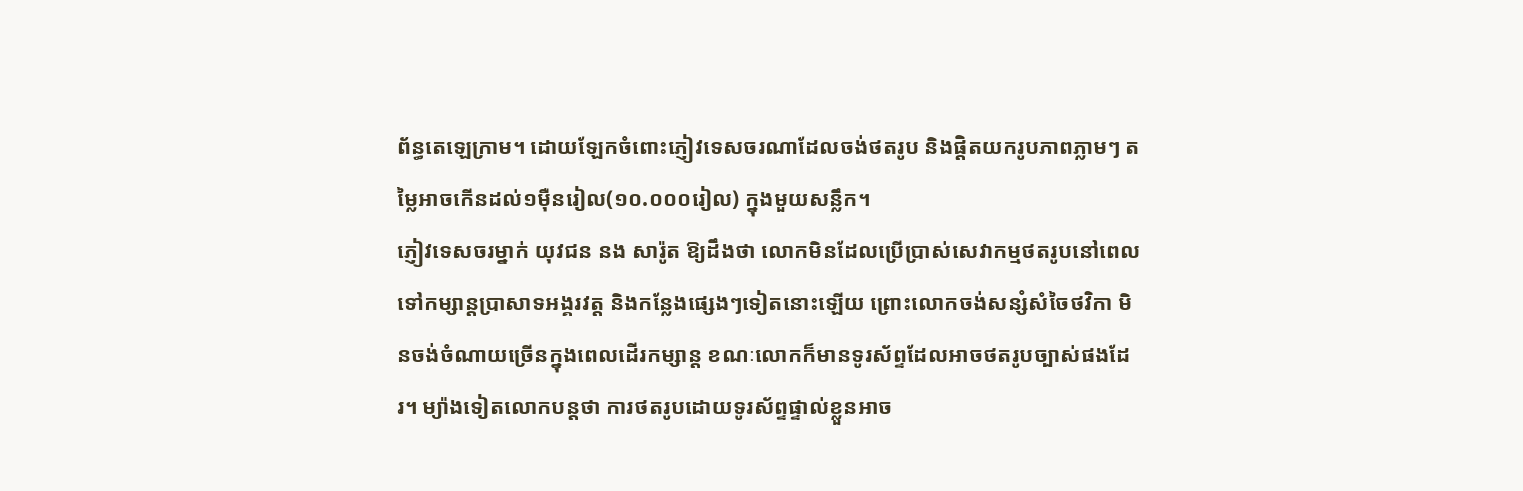ព័ន្ធតេឡេក្រាម។ ដោយឡែកចំពោះភ្ញៀវទេសចរណាដែលចង់ថតរូប និងផ្ដិតយករូបភាពភ្លាមៗ តម្លៃអាចកើនដល់១ម៉ឺនរៀល(១០.០០០រៀល) ក្នុងមួយសន្លឹក។
ភ្ញៀវទេសចរម្នាក់ យុវជន នង សារ៉ូត ឱ្យដឹងថា លោកមិនដែលប្រើប្រាស់សេវាកម្មថតរូបនៅពេលទៅកម្សាន្តប្រាសាទអង្គរវត្ត និងកន្លែងផ្សេងៗទៀតនោះឡើយ ព្រោះលោកចង់សន្សំសំចៃថវិកា មិនចង់ចំណាយច្រើនក្នុងពេលដើរកម្សាន្ត ខណៈលោកក៏មានទូរស័ព្ទដែលអាចថតរូបច្បាស់ផងដែរ។ ម្យ៉ាងទៀតលោកបន្តថា ការថតរូបដោយទូរស័ព្ទផ្ទាល់ខ្លួនអាច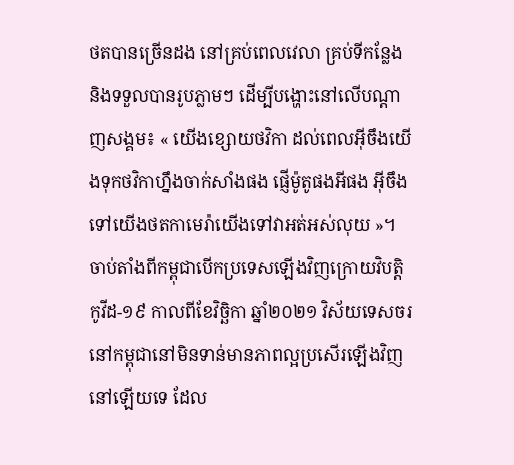ថតបានច្រើនដង នៅគ្រប់ពេលវេលា គ្រប់ទីកន្លែង និងទទួលបានរូបភ្លាមៗ ដើម្បីបង្ហោះនៅលើបណ្ដាញសង្គម៖ « យើងខ្សោយថវិកា ដល់ពេលអ៊ីចឹងយើងទុកថវិកាហ្នឹងចាក់សាំងផង ផ្ញើម៉ូតូផងអីផង អ៊ីចឹងទៅយើងថតកាមេរ៉ាយើងទៅវាអត់អស់លុយ »។
ចាប់តាំងពីកម្ពុជាបើកប្រទេសឡើងវិញក្រោយវិបត្តិកូវីដ-១៩ កាលពីខែវិច្ឆិកា ឆ្នាំ២០២១ វិស័យទេសចរនៅកម្ពុជានៅមិនទាន់មានភាពល្អប្រសើរឡើងវិញនៅឡើយទេ ដែល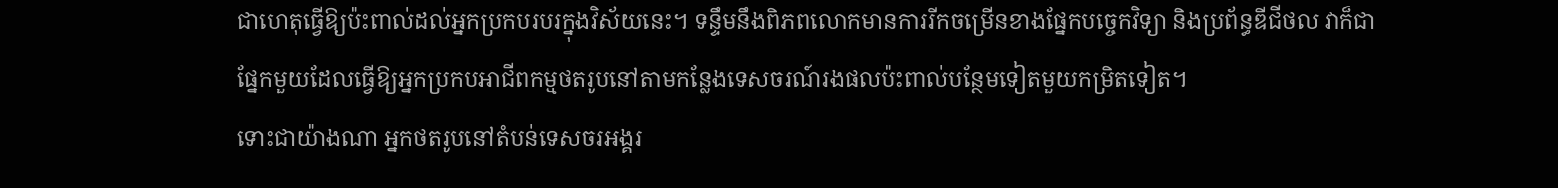ជាហេតុធ្វើឱ្យប៉ះពាល់ដល់អ្នកប្រកបរបរក្នុងវិស័យនេះ។ ទន្ទឹមនឹងពិភពលោកមានការរីកចម្រើនខាងផ្នែកបច្ចេកវិទ្យា និងប្រព័ន្ធឌីជីថល វាក៏ជាផ្នែកមួយដែលធ្វើឱ្យអ្នកប្រកបអាជីពកម្មថតរូបនៅតាមកន្លែងទេសចរណ៍រងផលប៉ះពាល់បន្ថែមទៀតមួយកម្រិតទៀត។
ទោះជាយ៉ាងណា អ្នកថតរូបនៅតំបន់ទេសចរអង្គរ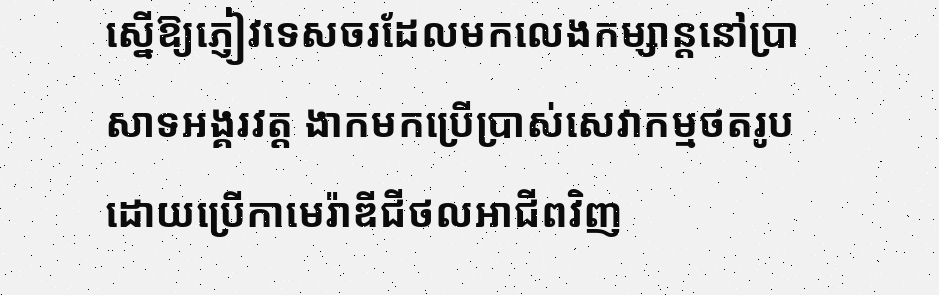ស្នើឱ្យភ្ញៀវទេសចរដែលមកលេងកម្សាន្តនៅប្រាសាទអង្គរវត្ត ងាកមកប្រើប្រាស់សេវាកម្មថតរូបដោយប្រើកាមេរ៉ាឌីជីថលអាជីពវិញ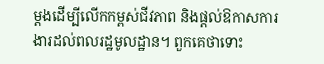ម្ដងដើម្បីលើកកម្ពស់ជីវភាព និងផ្ដល់ឱកាសការងារដល់ពលរដ្ឋមូលដ្ឋាន។ ពួកគេថាទោះ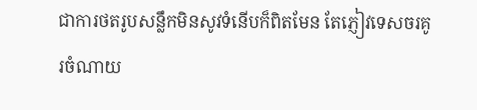ជាការថតរូបសន្លឹកមិនសូវទំនើបក៏ពិតមែន តែភ្ញៀវទេសចរគូរចំណាយ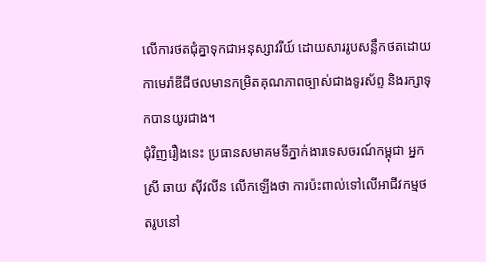លើការថតជុំគ្នាទុកជាអនុស្សាវរីយ៍ ដោយសាររូបសន្លឹកថតដោយកាមេរ៉ាឌីជីថលមានកម្រិតគុណភាពច្បាស់ជាងទូរស័ព្ទ និងរក្សាទុកបានយូរជាង។
ជុំវិញរឿងនេះ ប្រធានសមាគមទីភ្នាក់ងារទេសចរណ៍កម្ពុជា អ្នកស្រី ឆាយ ស៊ីវលីន លើកឡើងថា ការប៉ះពាល់ទៅលើអាជីវកម្មថតរូបនៅ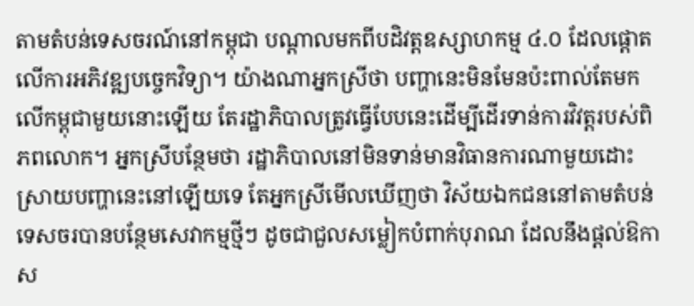តាមតំបន់ទេសចរណ៍នៅកម្ពុជា បណ្ដាលមកពីបដិវត្តឧស្សាហកម្ម ៤.០ ដែលផ្ដោតលើការអភិវឌ្ឍបច្ចេកវិទ្យា។ យ៉ាងណាអ្នកស្រីថា បញ្ហានេះមិនមែនប៉ះពាល់តែមកលើកម្ពុជាមួយនោះឡើយ តែរដ្ឋាភិបាលត្រូវធ្វើបែបនេះដើម្បីដើរទាន់ការវិវត្តរបស់ពិភពលោក។ អ្នកស្រីបន្ថែមថា រដ្ឋាភិបាលនៅមិនទាន់មានវិធានការណាមួយដោះស្រាយបញ្ហានេះនៅឡើយទេ តែអ្នកស្រីមើលឃើញថា វិស័យឯកជននៅតាមតំបន់ទេសចរបានបន្ថែមសេវាកម្មថ្មីៗ ដូចជាជួលសម្លៀកបំពាក់បុរាណ ដែលនឹងផ្ដល់ឱកាស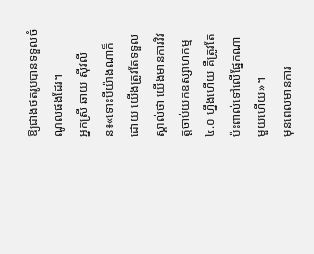ឱ្យជាងថតរូបបានទទួលចំណូលផងដែរ។
អ្នកស្រី ឆាយ ស៊ីវលីន៖«ទោះបីយ៉ាងណាក៏ដោយ យើងត្រូវតែទទួលស្គាល់ថា យើងមានការវិវត្តចាប់យកឧស្សាហកម្ម ៤.០ ហ្នឹងហើយ គឺត្រូវតែប៉ះពាល់ទៅលើផ្នែកណាមួយហើយ»។
មុនពេលមានការ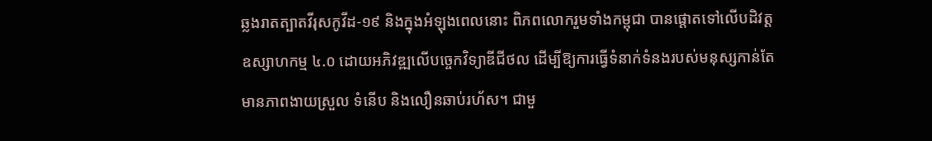ឆ្លងរាតត្បាតវីរុសកូវីដ-១៩ និងក្នុងអំឡុងពេលនោះ ពិភពលោករួមទាំងកម្ពុជា បានផ្ដោតទៅលើបដិវត្តឧស្សាហកម្ម ៤.០ ដោយអភិវឌ្ឍលើបច្ចេកវិទ្យាឌីជីថល ដើម្បីឱ្យការធ្វើទំនាក់ទំនងរបស់មនុស្សកាន់តែមានភាពងាយស្រួល ទំនើប និងលឿនឆាប់រហ័ស។ ជាមួ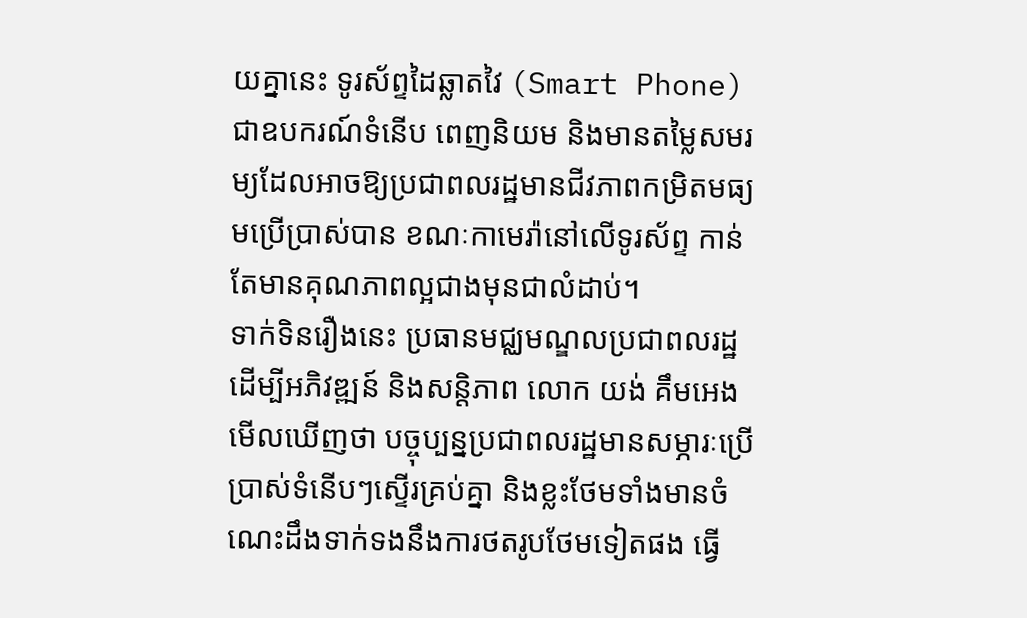យគ្នានេះ ទូរស័ព្ទដៃឆ្លាតវៃ (Smart Phone) ជាឧបករណ៍ទំនើប ពេញនិយម និងមានតម្លៃសមរម្យដែលអាចឱ្យប្រជាពលរដ្ឋមានជីវភាពកម្រិតមធ្យមប្រើប្រាស់បាន ខណៈកាមេរ៉ានៅលើទូរស័ព្ទ កាន់តែមានគុណភាពល្អជាងមុនជាលំដាប់។
ទាក់ទិនរឿងនេះ ប្រធានមជ្ឈមណ្ឌលប្រជាពលរដ្ឋ ដើម្បីអភិវឌ្ឍន៍ និងសន្តិភាព លោក យង់ គឹមអេង មើលឃើញថា បច្ចុប្បន្នប្រជាពលរដ្ឋមានសម្ភារៈប្រើប្រាស់ទំនើបៗស្ទើរគ្រប់គ្នា និងខ្លះថែមទាំងមានចំណេះដឹងទាក់ទងនឹងការថតរូបថែមទៀតផង ធ្វើ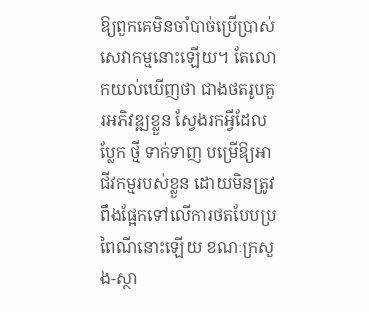ឱ្យពួកគេមិនចាំបាច់ប្រើប្រាស់សេវាកម្មនោះឡើយ។ តែលោកយល់ឃើញថា ជាងថតរូបគួរអភិវឌ្ឍខ្លួន ស្វែងរកអ្វីដែលប្លែក ថ្មី ទាក់ទាញ បម្រើឱ្យអាជីវកម្មរបស់ខ្លួន ដោយមិនត្រូវពឹងផ្អែកទៅលើការថតបែបប្រពៃណីនោះឡើយ ខណៈក្រសួង-ស្ថា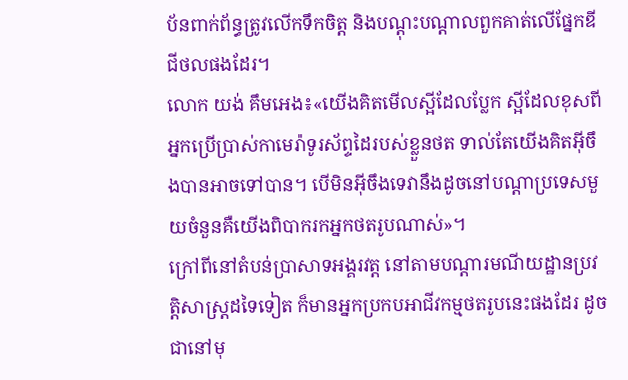ប័នពាក់ព័ន្ធត្រូវលើកទឹកចិត្ត និងបណ្ដុះបណ្ដាលពួកគាត់លើផ្នែកឌីជីថលផងដែរ។
លោក យង់ គឹមអេង៖«យើងគិតមើលស្អីដែលប្លែក ស្អីដែលខុសពីអ្នកប្រើប្រាស់កាមេរ៉ាទូរស័ព្ទដៃរបស់ខ្លួនថត ទាល់តែយើងគិតអ៊ីចឹងបានអាចទៅបាន។ បើមិនអ៊ីចឹងទេវានឹងដូចនៅបណ្ដាប្រទេសមួយចំនួនគឺយើងពិបាករកអ្នកថតរូបណាស់»។
ក្រៅពីនៅតំបន់ប្រាសាទអង្គរវត្ត នៅតាមបណ្ដារមណីយដ្ឋានប្រវត្តិសាស្ត្រដទៃទៀត ក៏មានអ្នកប្រកបអាជីវកម្មថតរូបនេះផងដែរ ដូចជានៅមុ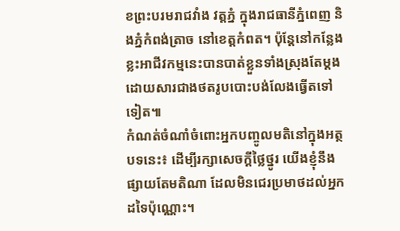ខព្រះបរមរាជវាំង វត្តភ្នំ ក្នុងរាជធានីភ្នំពេញ និងភ្នំកំពង់ត្រាច នៅខេត្តកំពត។ ប៉ុន្តែនៅកន្លែងខ្លះអាជីវកម្មនេះបានបាត់ខ្លួនទាំងស្រុងតែម្ដង ដោយសារជាងថតរូបបោះបង់លែងធ្វើតទៅទៀត៕
កំណត់ចំណាំចំពោះអ្នកបញ្ចូលមតិនៅក្នុងអត្ថបទនេះ៖ ដើម្បីរក្សាសេចក្ដីថ្លៃថ្នូរ យើងខ្ញុំនឹងផ្សាយតែមតិណា ដែលមិនជេរប្រមាថដល់អ្នកដទៃប៉ុណ្ណោះ។